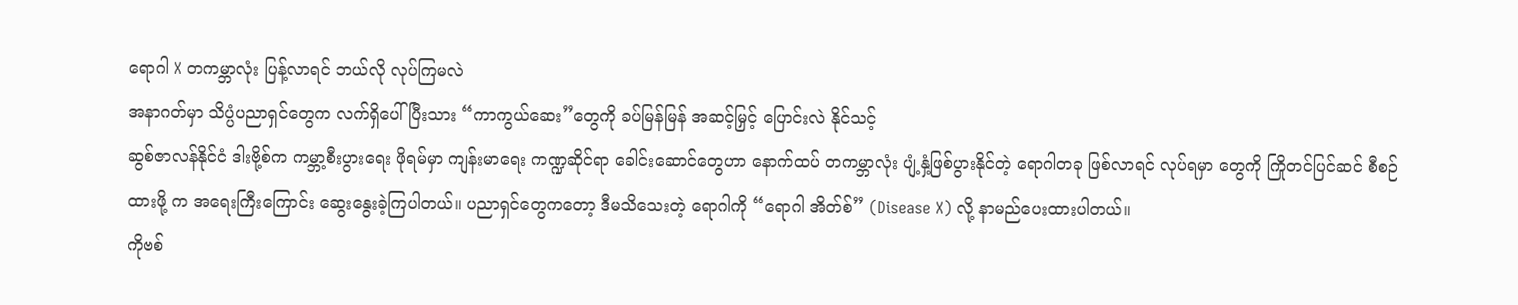ရောဂါ X တကမ္ဘာလုံး ပြန့်လာရင် ဘယ်လို လုပ်ကြမလဲ
အနာဂတ်မှာ သိပ္ပံပညာရှင်တွေက လက်ရှိပေါ်ပြီးသား “ကာကွယ်ဆေး”တွေကို ခပ်မြန်မြန် အဆင့်မြှင့် ပြောင်းလဲ နိုင်သင့်
ဆွစ်ဇာလန်နိုင်ငံ ဒါးဗို့စ်က ကမ္ဘာ့စီးပွားရေး ဖိုရမ်မှာ ကျန်းမာရေး ကဏ္ဍဆိုင်ရာ ခေါင်းဆောင်တွေဟာ နောက်ထပ် တကမ္ဘာလုံး ပျံ့နှံ့ဖြစ်ပွားနိုင်တဲ့ ရောဂါတခု ဖြစ်လာရင် လုပ်ရမှာ တွေကို ကြိုတင်ပြင်ဆင် စီစဉ်ထားဖို့ က အရေးကြီးကြောင်း ဆွေးနွေးခဲ့ကြပါတယ်။ ပညာရှင်တွေကတော့ ဒီမသိသေးတဲ့ ရောဂါကို “ရောဂါ အိတ်စ်” (Disease X) လို့ နာမည်ပေးထားပါတယ်။
ကိုဗစ်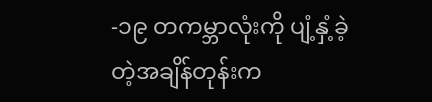-၁၉ တကမ္ဘာလုံးကို ပျံ့နှံ့ခဲ့တဲ့အချိန်တုန်းက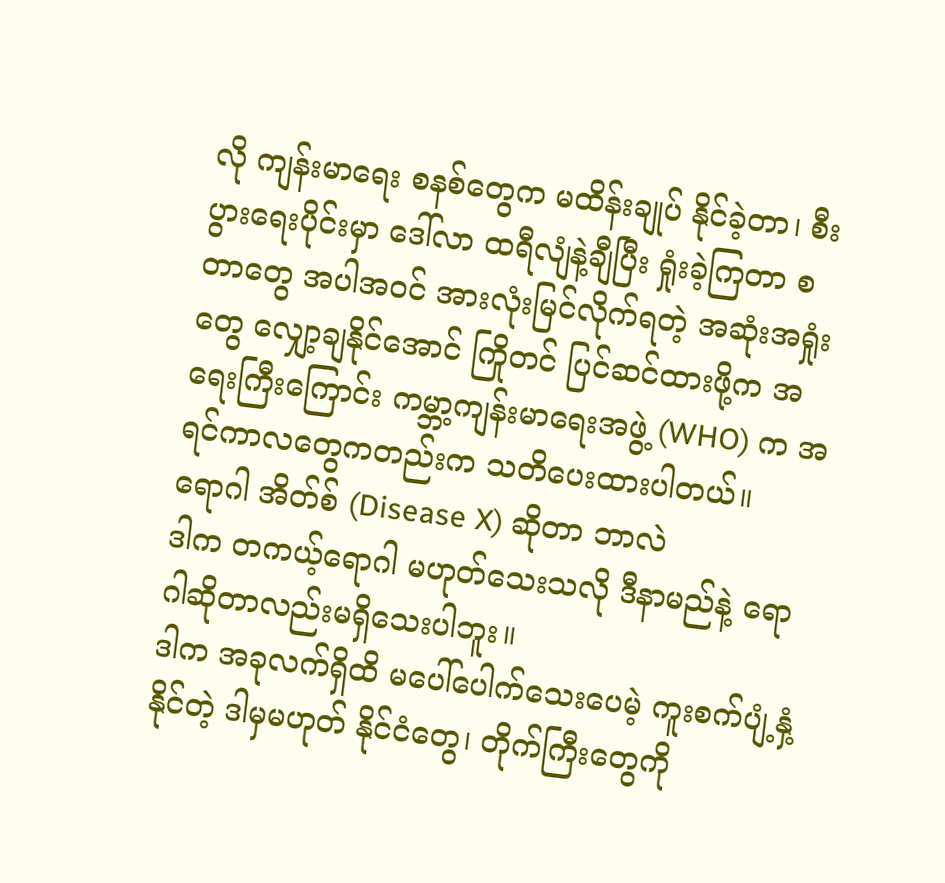လို ကျန်းမာရေး စနစ်တွေက မထိန်းချုပ် နိုင်ခဲ့တာ၊ စီးပွားရေးပိုင်းမှာ ဒေါ်လာ ထရီလျံနဲ့ချီပြီး ရှုံးခဲ့ကြတာ စတာတွေ အပါအဝင် အားလုံးမြင်လိုက်ရတဲ့ အဆုံးအရှုံးတွေ လျှော့ချနိုင်အောင် ကြိုတင် ပြင်ဆင်ထားဖို့က အရေးကြီးကြောင်း ကမ္ဘာ့ကျန်းမာရေးအဖွဲ့ (WHO) က အရင်ကာလတွေကတည်းက သတိပေးထားပါတယ်။
ရောဂါ အိတ်စ် (Disease X) ဆိုတာ ဘာလဲ
ဒါက တကယ့်ရောဂါ မဟုတ်သေးသလို ဒီနာမည်နဲ့ ရောဂါဆိုတာလည်းမရှိသေးပါဘူး။
ဒါက အခုလက်ရှိထိ မပေါ်ပေါက်သေးပေမဲ့ ကူးစက်ပျံ့နှံ့နိုင်တဲ့ ဒါမှမဟုတ် နိုင်ငံတွေ၊ တိုက်ကြီးတွေကို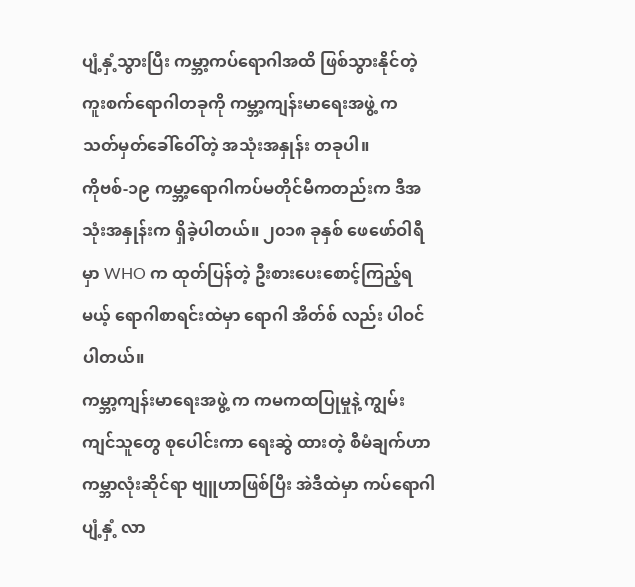ပျံ့နှံ့သွားပြီး ကမ္ဘာ့ကပ်ရောဂါအထိ ဖြစ်သွားနိုင်တဲ့ ကူးစက်ရောဂါတခုကို ကမ္ဘာ့ကျန်းမာရေးအဖွဲ့ က သတ်မှတ်ခေါ်ဝေါ်တဲ့ အသုံးအနှုန်း တခုပါ။
ကိုဗစ်-၁၉ ကမ္ဘာ့ရောဂါကပ်မတိုင်မီကတည်းက ဒီအသုံးအနှုန်းက ရှိခဲ့ပါတယ်။ ၂၀၁၈ ခုနှစ် ဖေဖော်ဝါရီမှာ WHO က ထုတ်ပြန်တဲ့ ဦးစားပေးစောင့်ကြည့်ရမယ့် ရောဂါစာရင်းထဲမှာ ရောဂါ အိတ်စ် လည်း ပါဝင်ပါတယ်။
ကမ္ဘာ့ကျန်းမာရေးအဖွဲ့ က ကမကထပြုမှုနဲ့ ကျွမ်းကျင်သူတွေ စုပေါင်းကာ ရေးဆွဲ ထားတဲ့ စီမံချက်ဟာ ကမ္ဘာလုံးဆိုင်ရာ ဗျူဟာဖြစ်ပြီး အဲဒီထဲမှာ ကပ်ရောဂါ ပျံ့နှံ့ လာ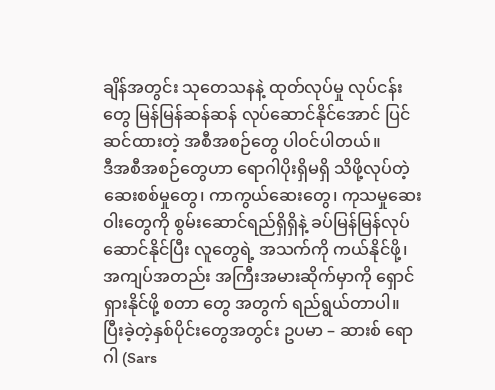ချိန်အတွင်း သုတေသနနဲ့ ထုတ်လုပ်မှု လုပ်ငန်းတွေ မြန်မြန်ဆန်ဆန် လုပ်ဆောင်နိုင်အောင် ပြင်ဆင်ထားတဲ့ အစီအစဉ်တွေ ပါဝင်ပါတယ်။
ဒီအစီအစဉ်တွေဟာ ရောဂါပိုးရှိမရှိ သိဖို့လုပ်တဲ့ ဆေးစစ်မှုတွေ၊ ကာကွယ်ဆေးတွေ၊ ကုသမှုဆေးဝါးတွေကို စွမ်းဆောင်ရည်ရှိရှိနဲ့ ခပ်မြန်မြန်လုပ်ဆောင်နိုင်ပြီး လူတွေရဲ့ အသက်ကို ကယ်နိုင်ဖို့၊ အကျပ်အတည်း အကြီးအမားဆိုက်မှာကို ရှောင်ရှားနိုင်ဖို့ စတာ တွေ အတွက် ရည်ရွယ်တာပါ။
ပြီးခဲ့တဲ့နှစ်ပိုင်းတွေအတွင်း ဥပမာ – ဆားစ် ရောဂါ (Sars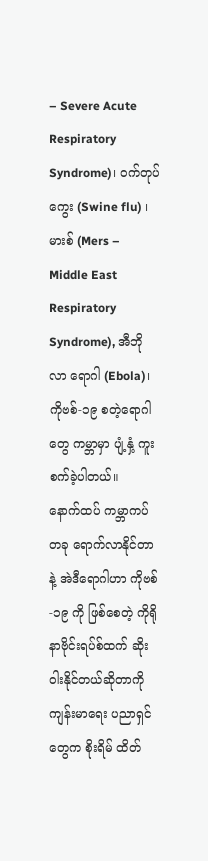– Severe Acute Respiratory Syndrome)၊ ဝက်တုပ်ကွေး (Swine flu) ၊ မားစ် (Mers – Middle East Respiratory Syndrome), အီဘိုလာ ရောဂါ (Ebola)၊ ကိုဗစ်-၁၉ စတဲ့ရောဂါတွေ ကမ္ဘာမှာ ပျံ့နှံ့ ကူးစက်ခဲ့ပါတယ်။
နောက်ထပ် ကမ္ဘာကပ်တခု ရောက်လာနိုင်တာ နဲ့ အဲဒီရောဂါဟာ ကိုဗစ်-၁၉ ကို ဖြစ်စေတဲ့ ကိုရိုနာဗိုင်းရပ်စ်ထက် ဆိုးဝါးနိုင်တယ်ဆိုတာကို ကျန်းမာရေး ပညာရှင်တွေက စိုးရိမ် ထိတ်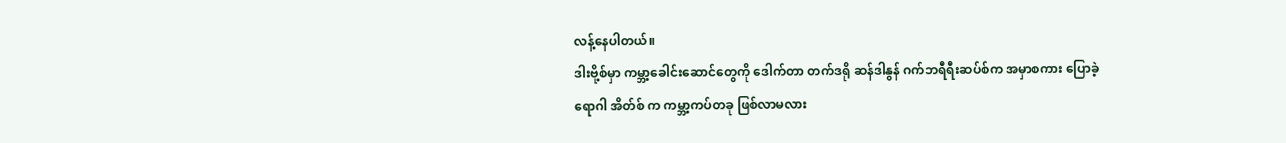လန့်နေပါတယ်။
ဒါးဗို့စ်မှာ ကမ္ဘာ့ခေါင်းဆောင်တွေကို ဒေါက်တာ တက်ဒရို ဆန်ဒါနွန် ဂက်ဘရီရီးဆပ်စ်က အမှာစကား ပြောခဲ့
ရောဂါ အိတ်စ် က ကမ္ဘာ့ကပ်တခု ဖြစ်လာမလား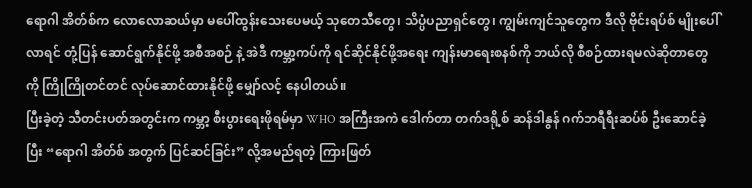ရောဂါ အိတ်စ်က လောလောဆယ်မှာ မပေါ်ထွန်းသေးပေမယ့် သုတေသီတွေ၊ သိပ္ပံပညာရှင်တွေ၊ ကျွမ်းကျင်သူတွေက ဒီလို ဗိုင်းရပ်စ် မျိုးပေါ်လာရင် တုံ့ပြန် ဆောင်ရွက်နိုင်ဖို့ အစီအစဉ် နဲ့ အဲဒီ ကမ္ဘာ့ကပ်ကို ရင်ဆိုင်နိုင်ဖို့အရေး ကျန်းမာရေးစနစ်ကို ဘယ်လို စီစဉ်ထားရမလဲဆိုတာတွေကို ကြိုကြိုတင်တင် လုပ်ဆောင်ထားနိုင်ဖို့ မျှော်လင့် နေပါတယ်။
ပြီးခဲ့တဲ့ သီတင်းပတ်အတွင်းက ကမ္ဘာ့ စီးပွားရေးဖိုရမ်မှာ WHO အကြီးအကဲ ဒေါက်တာ တက်ဒရို့စ် ဆန်ဒါနွန် ဂက်ဘရီရီးဆပ်စ် ဦးဆောင်ခဲ့ပြီး “ရောဂါ အိတ်စ် အတွက် ပြင်ဆင်ခြင်း” လို့အမည်ရတဲ့ ကြားဖြတ်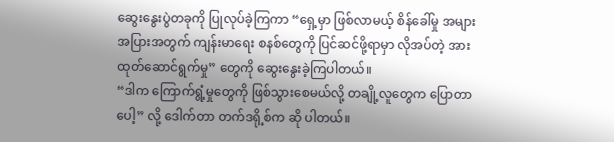ဆွေးနွေးပွဲတခုကို ပြုလုပ်ခဲ့ကြကာ “ရှေ့မှာ ဖြစ်လာမယ့် စိန်ခေါ်မှု အများအပြားအတွက် ကျန်းမာရေး စနစ်တွေကို ပြင်ဆင်ဖို့ရာမှာ လိုအပ်တဲ့ အားထုတ်ဆောင်ရွက်မှု” တွေကို ဆွေးနွေးခဲ့ကြပါတယ်။
“ဒါက ကြောက်ရွံ့မှုတွေကို ဖြစ်သွားစေမယ်လို့ တချို့လူတွေက ပြောတာပေါ့” လို့ ဒေါက်တာ တက်ဒရို့စ်က ဆို ပါတယ်။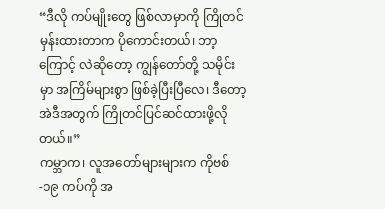“ဒီလို ကပ်မျိုးတွေ ဖြစ်လာမှာကို ကြိုတင်မှန်းထားတာက ပိုကောင်းတယ်၊ ဘာ့ကြောင့် လဲဆိုတော့ ကျွန်တော်တို့ သမိုင်းမှာ အကြိမ်များစွာ ဖြစ်ခဲ့ပြီးပြီလေ၊ ဒီတော့ အဲဒီအတွက် ကြိုတင်ပြင်ဆင်ထားဖို့လိုတယ်။”
ကမ္ဘာက၊ လူအတော်များများက ကိုဗစ်-၁၉ ကပ်ကို အ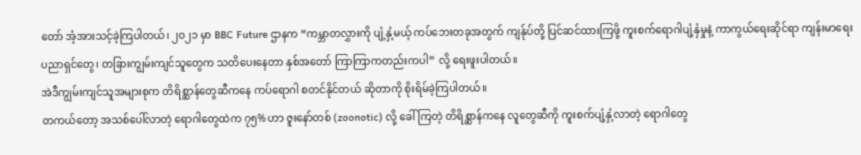တော် အံ့အားသင့်ခဲ့ကြပါတယ်၊ ၂၀၂၁ မှာ BBC Future ဌာနက “ကမ္ဘာတလွှားကို ပျံ့နှံ့မယ့် ကပ်ဘေးတခုအတွက် ကျန်ုပ်တို့ ပြင်ဆင်ထားကြဖို့ ကူးစက်ရောဂါပျံ့နှံမှုနဲ့ ကာကွယ်ရေးဆိုင်ရာ ကျန်းမာရေးပညာရှင်တွေ၊ တခြားကျွမ်းကျင်သူတွေက သတိပေးနေတာ နှစ်အတော် ကြာကြာကတည်းကပါ” လို့ ရေးဖူးပါတယ်။
အဲဒီကျွမ်းကျင်သူအများစုက တိရိစ္ဆာန်တွေဆီကနေ ကပ်ရောဂါ စတင်နိုင်တယ် ဆိုတာကို စိုးရိမ်ခဲ့ကြပါတယ်။
တကယ်တော့ အသစ်ပေါ်လာတဲ့ ရောဂါတွေထဲက ၇၅% ဟာ ဇူးနော်တစ် (zoonotic) လို့ ခေါ်ကြတဲ့ တိရိစ္ဆာန်ကနေ လူတွေဆီကို ကူးစက်ပျံ့နှံ့လာတဲ့ ရောဂါတွေ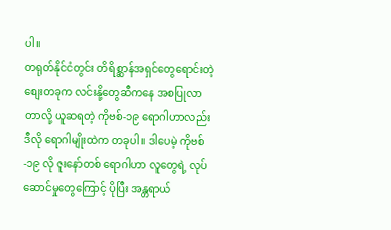ပါ။
တရုတ်နိုင်ငံတွင်း တိရိစ္ဆာန်အရှင်တွေရောင်းတဲ့ စျေးတခုက လင်းနို့တွေဆီကနေ အစပြုလာတာလို့ ယူဆရတဲ့ ကိုဗစ်-၁၉ ရောဂါဟာလည်း ဒီလို ရောဂါမျိုးထဲက တခုပါ။ ဒါပေမဲ့ ကိုဗစ်-၁၉ လို ဇူးနော်တစ် ရောဂါဟာ လူတွေရဲ့ လုပ်ဆောင်မှုတွေကြောင့် ပိုပြီး အန္တရာယ်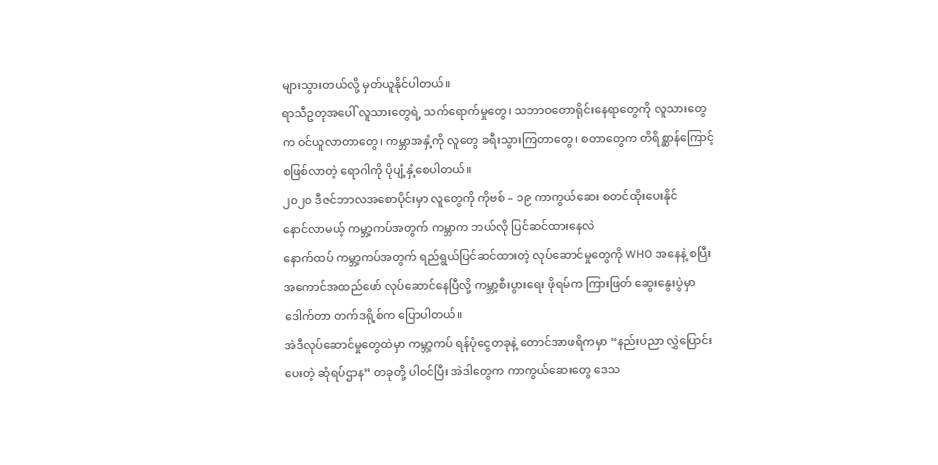များသွားတယ်လို့ မှတ်ယူနိုင်ပါတယ်။
ရာသီဥတုအပေါ် လူသားတွေရဲ့ သက်ရောက်မှုတွေ၊ သဘာဝတောရိုင်းနေရာတွေကို လူသားတွေက ဝင်ယူလာတာတွေ၊ ကမ္ဘာအနှံ့ကို လူတွေ ခရီးသွားကြတာတွေ၊ စတာတွေက တိရိစ္ဆာန်ကြောင့် စဖြစ်လာတဲ့ ရောဂါကို ပိုပျံ့နှံ့စေပါတယ်။
၂၀၂၀ ဒီဇင်ဘာလအစောပိုင်းမှာ လူတွေကို ကိုဗစ် – ၁၉ ကာကွယ်ဆေး စတင်ထိုးပေးနိုင်
နောင်လာမယ့် ကမ္ဘာ့ကပ်အတွက် ကမ္ဘာက ဘယ်လို ပြင်ဆင်ထားနေလဲ
နောက်ထပ် ကမ္ဘာ့ကပ်အတွက် ရည်ရွယ်ပြင်ဆင်ထားတဲ့ လုပ်ဆောင်မှုတွေကို WHO အနေနဲ့ စပြီး အကောင်အထည်ဖော် လုပ်ဆောင်နေပြီလို့ ကမ္ဘာ့စီးပွားရေး ဖိုရမ်က ကြားဖြတ် ဆွေးနွေးပွဲမှာ ဒေါက်တာ တက်ဒရို့စ်က ပြောပါတယ်။
အဲဒီလုပ်ဆောင်မှုတွေထဲမှာ ကမ္ဘာ့ကပ် ရန်ပုံငွေတခုနဲ့ တောင်အာဖရိကမှာ “နည်းပညာ လွှဲပြောင်းပေးတဲ့ ဆုံရပ်ဌာန” တခုတို့ ပါဝင်ပြီး အဲဒါတွေက ကာကွယ်ဆေးတွေ ဒေသ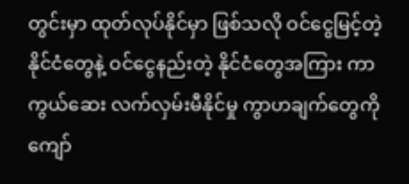တွင်းမှာ ထုတ်လုပ်နိုင်မှာ ဖြစ်သလို ဝင်ငွေမြင့်တဲ့ နိုင်ငံတွေနဲ့ ဝင်ငွေနည်းတဲ့ နိုင်ငံတွေအကြား ကာကွယ်ဆေး လက်လှမ်းမီနိုင်မှု ကွာဟချက်တွေကို ကျော်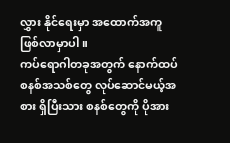လွှား နိုင်ရေးမှာ အထောက်အကူ ဖြစ်လာမှာပါ။
ကပ်ရောဂါတခုအတွက် နောက်ထပ် စနစ်အသစ်တွေ လုပ်ဆောင်မယ့်အစား ရှိပြီးသား စနစ်တွေကို ပိုအား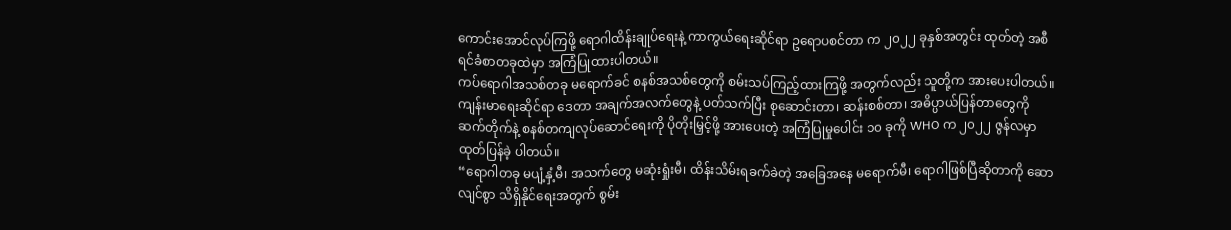ကောင်းအောင်လုပ်ကြဖို့ ရောဂါထိန်းချုပ်ရေးနဲ့ ကာကွယ်ရေးဆိုင်ရာ ဥရောပစင်တာ က ၂၀၂၂ ခုနှစ်အတွင်း ထုတ်တဲ့ အစီရင်ခံစာတခုထဲမှာ အကြံပြုထားပါတယ်။
ကပ်ရောဂါအသစ်တခု မရောက်ခင် စနစ်အသစ်တွေကို စမ်းသပ်ကြည့်ထားကြဖို့ အတွက်လည်း သူတို့က အားပေးပါတယ်။
ကျန်းမာရေးဆိုင်ရာ ဒေတာ အချက်အလက်တွေနဲ့ ပတ်သက်ပြီး စုဆောင်းတာ၊ ဆန်းစစ်တာ၊ အဓိပ္ပာယ်ပြန်တာတွေကို ဆက်တိုက်နဲ့ စနစ်တကျလုပ်ဆောင်ရေးကို ပိုတိုးမြှင့်ဖို့ အားပေးတဲ့ အကြံပြုမှုပေါင်း ၁၀ ခုကို WHO က ၂၀၂၂ ဇွန်လမှာ ထုတ်ပြန်ခဲ့ ပါတယ်။
“ရောဂါတခု မပျံ့နှံ့မီ၊ အသက်တွေ မဆုံးရှုံးမီ၊ ထိန်းသိမ်းရခက်ခဲတဲ့ အခြေအနေ မရောက်မီ၊ ရောဂါဖြစ်ပြီဆိုတာကို ဆောလျင်စွာ သိရှိနိုင်ရေးအတွက် စွမ်း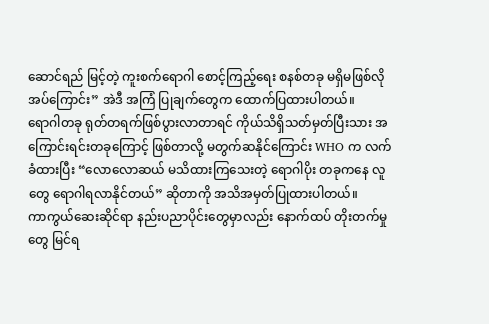ဆောင်ရည် မြင့်တဲ့ ကူးစက်ရောဂါ စောင့်ကြည့်ရေး စနစ်တခု မရှိမဖြစ်လိုအပ်ကြောင်း” အဲဒီ အကြံ ပြုချက်တွေက ထောက်ပြထားပါတယ်။
ရောဂါတခု ရုတ်တရက်ဖြစ်ပွားလာတာရင် ကိုယ်သိရှိသတ်မှတ်ပြီးသား အကြောင်းရင်းတခုကြောင့် ဖြစ်တာလို့ မတွက်ဆနိုင်ကြောင်း WHO က လက်ခံထားပြီး “လောလောဆယ် မသိထားကြသေးတဲ့ ရောဂါပိုး တခုကနေ လူတွေ ရောဂါရလာနိုင်တယ်” ဆိုတာကို အသိအမှတ်ပြုထားပါတယ်။
ကာကွယ်ဆေးဆိုင်ရာ နည်းပညာပိုင်းတွေမှာလည်း နောက်ထပ် တိုးတက်မှုတွေ မြင်ရ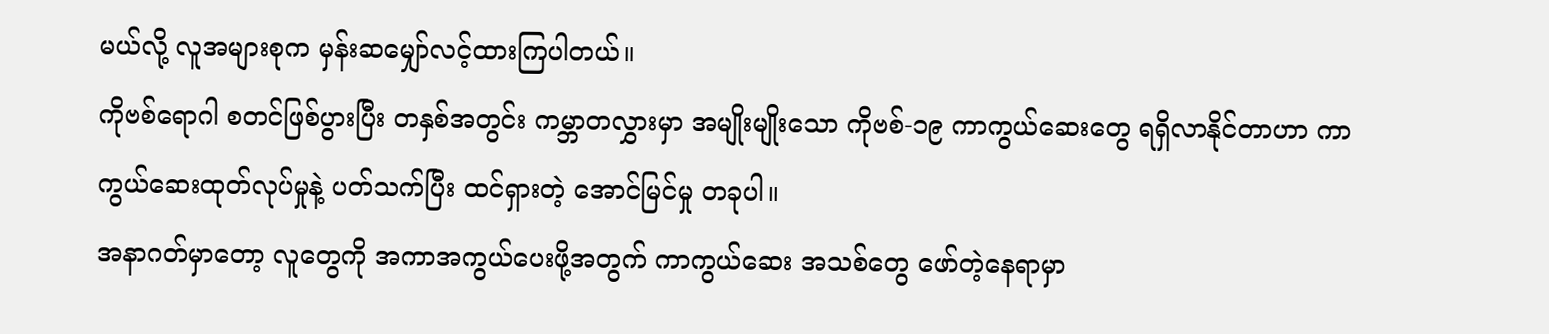မယ်လို့ လူအများစုက မှန်းဆမျှော်လင့်ထားကြပါတယ်။
ကိုဗစ်ရောဂါ စတင်ဖြစ်ပွားပြီး တနှစ်အတွင်း ကမ္ဘာတလွှားမှာ အမျိုးမျိုးသော ကိုဗစ်-၁၉ ကာကွယ်ဆေးတွေ ရရှိလာနိုင်တာဟာ ကာကွယ်ဆေးထုတ်လုပ်မှုနဲ့ ပတ်သက်ပြီး ထင်ရှားတဲ့ အောင်မြင်မှု တခုပါ။
အနာဂတ်မှာတော့ လူတွေကို အကာအကွယ်ပေးဖို့အတွက် ကာကွယ်ဆေး အသစ်တွေ ဖော်တဲ့နေရာမှာ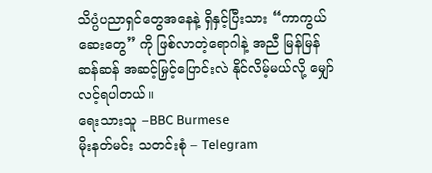သိပ္ပံပညာရှင်တွေအနေနဲ့ ရှိနှင့်ပြီးသား “ကာကွယ်ဆေးတွေ” ကို ဖြစ်လာတဲ့ရောဂါနဲ့ အညီ မြန်မြန်ဆန်ဆန် အဆင့်မြှင့်ပြောင်းလဲ နိုင်လိမ့်မယ်လို့ မျှော်လင့်ရပါတယ်။
ရေးသားသူ –BBC Burmese
မိုးနတ်မင်း သတင်းစုံ – Telegram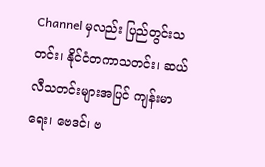Channel မှလည်း ပြည်တွင်းသတင်း၊ နိုင်ငံတကာသတင်း၊ ဆယ်လီသတင်းများအပြင် ကျန်းမာရေး၊ ဗေဒင်၊ ဗ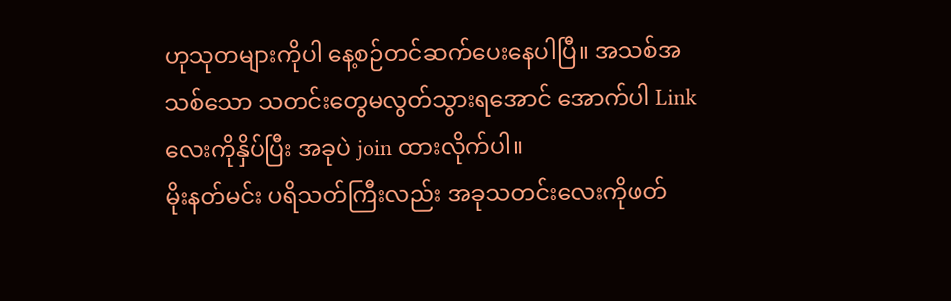ဟုသုတများကိုပါ နေ့စဉ်တင်ဆက်ပေးနေပါပြီ။ အသစ်အသစ်သော သတင်းတွေမလွတ်သွားရအောင် အောက်ပါ Link လေးကိုနှိပ်ပြီး အခုပဲ join ထားလိုက်ပါ။
မိုးနတ်မင်း ပရိသတ်ကြီးလည်း အခုသတင်းလေးကိုဖတ်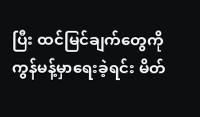ပြီး ထင်မြင်ချက်တွေကို ကွန်မန့်မှာရေးခဲ့ရင်း မိတ်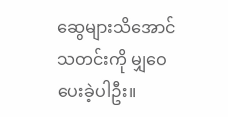ဆွေများသိအောင် သတင်းကို မျှဝေပေးခဲ့ပါဦး။